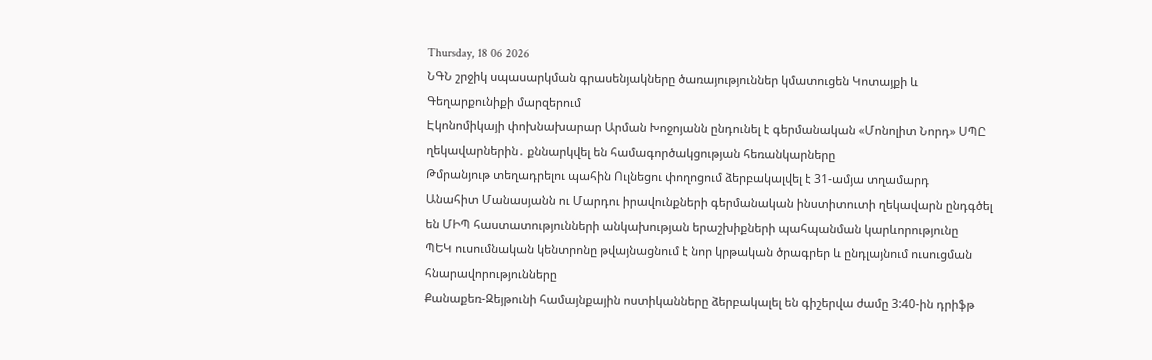Thursday, 18 06 2026
ՆԳՆ շրջիկ սպասարկման գրասենյակները ծառայություններ կմատուցեն Կոտայքի և Գեղարքունիքի մարզերում
Էկոնոմիկայի փոխնախարար Արման Խոջոյանն ընդունել է գերմանական «Մոնոլիտ Նորդ» ՍՊԸ ղեկավարներին․ քննարկվել են համագործակցության հեռանկարները
Թմրանյութ տեղադրելու պահին Ուլնեցու փողոցում ձերբակալվել է 31-ամյա տղամարդ
Անահիտ Մանասյանն ու Մարդու իրավունքների գերմանական ինստիտուտի ղեկավարն ընդգծել են ՄԻՊ հաստատությունների անկախության երաշխիքների պահպանման կարևորությունը
ՊԵԿ ուսումնական կենտրոնը թվայնացնում է նոր կրթական ծրագրեր և ընդլայնում ուսուցման հնարավորությունները
Քանաքեռ-Զեյթունի համայնքային ոստիկանները ձերբակալել են գիշերվա ժամը 3:40-ին դրիֆթ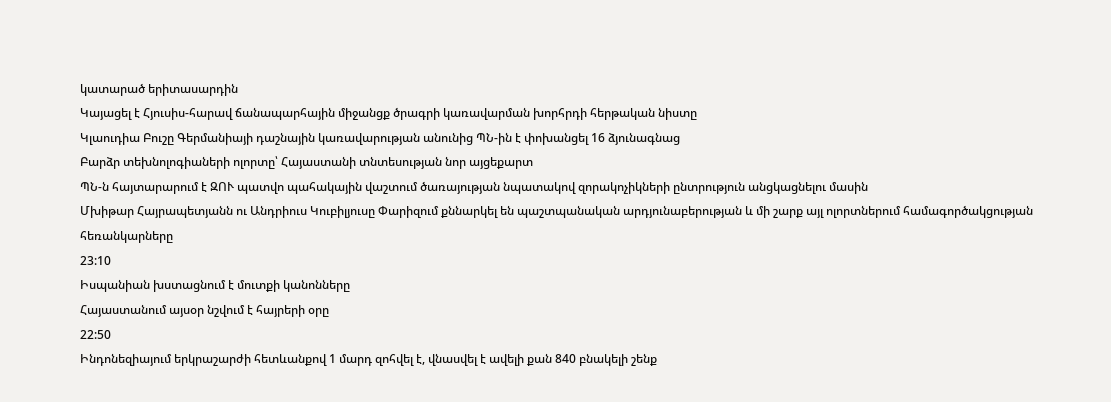կատարած երիտասարդին
Կայացել է Հյուսիս-հարավ ճանապարհային միջանցք ծրագրի կառավարման խորհրդի հերթական նիստը
Կլաուդիա Բուշը Գերմանիայի դաշնային կառավարության անունից ՊՆ-ին է փոխանցել 16 ձյունագնաց
Բարձր տեխնոլոգիաների ոլորտը՝ Հայաստանի տնտեսության նոր այցեքարտ
ՊՆ-ն հայտարարում է ԶՈՒ պատվո պահակային վաշտում ծառայության նպատակով զորակոչիկների ընտրություն անցկացնելու մասին
Մխիթար Հայրապետյանն ու Անդրիուս Կուբիլյուսը Փարիզում քննարկել են պաշտպանական արդյունաբերության և մի շարք այլ ոլորտներում համագործակցության հեռանկարները
23:10
Իսպանիան խստացնում է մուտքի կանոնները
Հայաստանում այսօր նշվում է հայրերի օրը
22:50
Ինդոնեզիայում երկրաշարժի հետևանքով 1 մարդ զոհվել է, վնասվել է ավելի քան 840 բնակելի շենք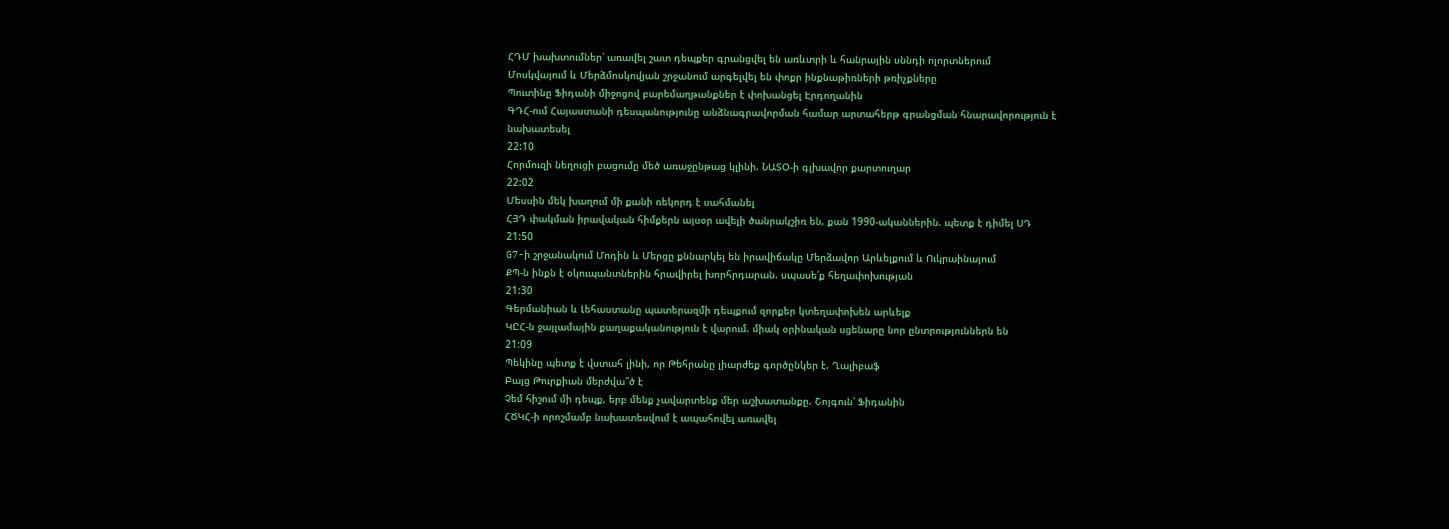ՀԴՄ խախտումներ՝ առավել շատ դեպքեր գրանցվել են առևտրի և հանրային սննդի ոլորտներում
Մոսկվայում և Մերձմոսկովյան շրջանում արգելվել են փոքր ինքնաթիռների թռիչքները
Պուտինը Ֆիդանի միջոցով բարեմաղթանքներ է փոխանցել Էրդողանին
ԳԴՀ-ում Հայաստանի դեսպանությունը անձնագրավորման համար արտահերթ գրանցման հնարավորություն է նախատեսել
22:10
Հորմուզի նեղուցի բացումը մեծ առաջընթաց կլինի. ՆԱՏՕ-ի գլխավոր քարտուղար
22:02
Մեսսին մեկ խաղում մի քանի ռեկորդ է սահմանել
ՀՅԴ փակման իրավական հիմքերն այսօր ավելի ծանրակշիռ են, քան 1990-ականներին. պետք է դիմել ՍԴ
21:50
G7-ի շրջանակում Մոդին և Մերցը քննարկել են իրավիճակը Մերձավոր Արևելքում և Ուկրաինայում
ՔՊ-ն ինքն է օկուպանտներին հրավիրել խորհրդարան. սպասե՛ք հեղափոխության
21:30
Գերմանիան և Լեհաստանը պատերազմի դեպքում զորքեր կտեղափոխեն արևելք
ԿԸՀ-ն ջայլամային քաղաքականություն է վարում. միակ օրինական սցենարը նոր ընտրություններն են
21:09
Պեկինը պետք է վստահ լինի, որ Թեհրանը լիարժեք գործընկեր է. Ղալիբաֆ
Բայց Թուրքիան մերժվա՞ծ է
Չեմ հիշում մի դեպք, երբ մենք չավարտենք մեր աշխատանքը. Շոյգուն՝ Ֆիդանին
ՀԾԿՀ-ի որոշմամբ նախատեսվում է ապահովել առավել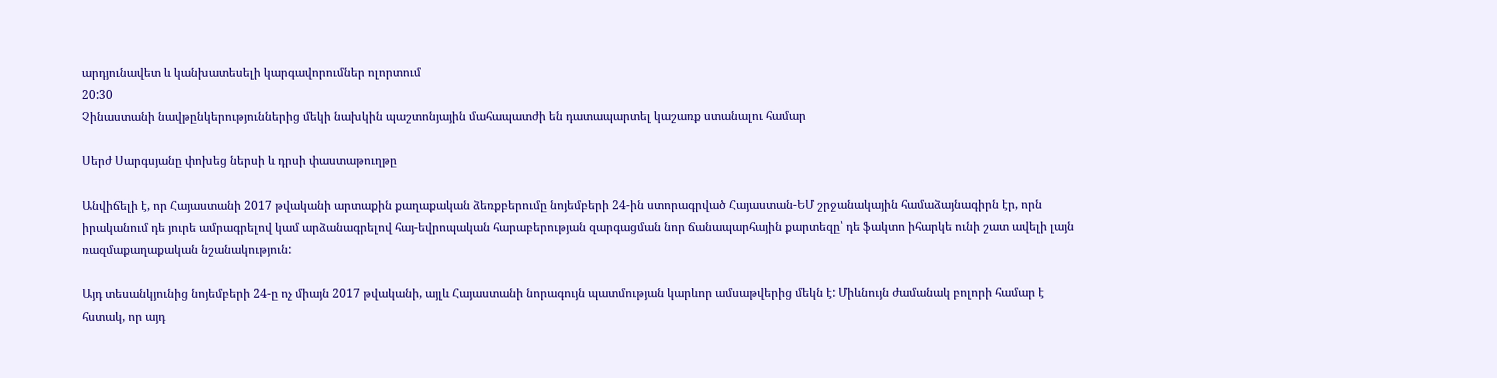արդյունավետ և կանխատեսելի կարգավորումներ ոլորտում
20:30
Չինաստանի նավթընկերություններից մեկի նախկին պաշտոնյային մահապատժի են դատապարտել կաշառք ստանալու համար

Սերժ Սարգսյանը փոխեց ներսի և դրսի փաստաթուղթը

Անվիճելի է, որ Հայաստանի 2017 թվականի արտաքին քաղաքական ձեռքբերումը նոյեմբերի 24-ին ստորագրված Հայաստան-ԵՄ շրջանակային համաձայնագիրն էր, որն իրականում դե յուրե ամրագրելով կամ արձանագրելով հայ-եվրոպական հարաբերության զարգացման նոր ճանապարհային քարտեզը՝ դե ֆակտո իհարկե ունի շատ ավելի լայն ռազմաքաղաքական նշանակություն:

Այդ տեսանկյունից նոյեմբերի 24-ը ոչ միայն 2017 թվականի, այլև Հայաստանի նորագույն պատմության կարևոր ամսաթվերից մեկն է: Միևնույն ժամանակ բոլորի համար է հստակ, որ այդ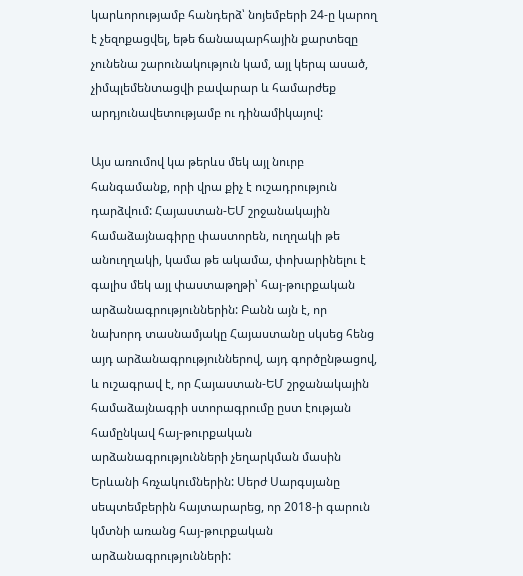կարևորությամբ հանդերձ՝ նոյեմբերի 24-ը կարող է չեզոքացվել, եթե ճանապարհային քարտեզը չունենա շարունակություն կամ, այլ կերպ ասած, չիմպլեմենտացվի բավարար և համարժեք արդյունավետությամբ ու դինամիկայով:

Այս առումով կա թերևս մեկ այլ նուրբ հանգամանք, որի վրա քիչ է ուշադրություն դարձվում: Հայաստան-ԵՄ շրջանակային համաձայնագիրը փաստորեն, ուղղակի թե անուղղակի, կամա թե ակամա, փոխարինելու է գալիս մեկ այլ փաստաթղթի՝ հայ-թուրքական արձանագրություններին: Բանն այն է, որ նախորդ տասնամյակը Հայաստանը սկսեց հենց այդ արձանագրություններով, այդ գործընթացով, և ուշագրավ է, որ Հայաստան-ԵՄ շրջանակային համաձայնագրի ստորագրումը ըստ էության համընկավ հայ-թուրքական արձանագրությունների չեղարկման մասին Երևանի հռչակումներին: Սերժ Սարգսյանը սեպտեմբերին հայտարարեց, որ 2018-ի գարուն կմտնի առանց հայ-թուրքական արձանագրությունների: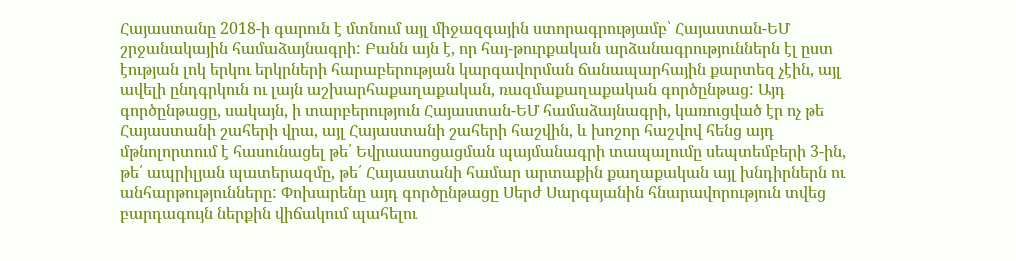Հայաստանը 2018-ի գարուն է մտնում այլ միջազգային ստորագրությամբ՝ Հայաստան-ԵՄ շրջանակային համաձայնագրի: Բանն այն է, որ հայ-թուրքական արձանագրություններն էլ ըստ էության լոկ երկու երկրների հարաբերության կարգավորման ճանապարհային քարտեզ չէին, այլ ավելի ընդգրկուն ու լայն աշխարհաքաղաքական, ռազմաքաղաքական գործընթաց: Այդ գործընթացը, սակայն, ի տարբերություն Հայաստան-ԵՄ համաձայնագրի, կառուցված էր ոչ թե Հայաստանի շահերի վրա, այլ Հայաստանի շահերի հաշվին, և խոշոր հաշվով հենց այդ մթնոլորտում է հասունացել թե՛ Եվրաասոցացման պայմանագրի տապալումը սեպտեմբերի 3-ին, թե՛ ապրիլյան պատերազմը, թե՛ Հայաստանի համար արտաքին քաղաքական այլ խնդիրներն ու անհարթությունները: Փոխարենը այդ գործընթացը Սերժ Սարգսյանին հնարավորություն տվեց բարդագույն ներքին վիճակում պահելու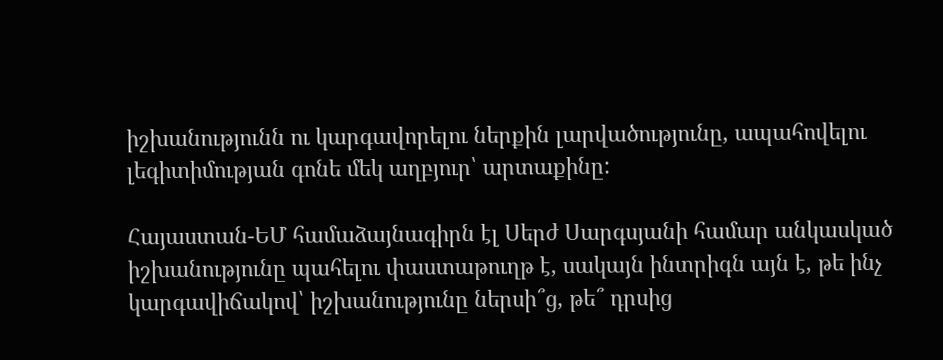իշխանությունն ու կարգավորելու ներքին լարվածությունը, ապահովելու լեգիտիմության գոնե մեկ աղբյուր՝ արտաքինը:

Հայաստան-ԵՄ համաձայնագիրն էլ Սերժ Սարգսյանի համար անկասկած իշխանությունը պահելու փաստաթուղթ է, սակայն ինտրիգն այն է, թե ինչ կարգավիճակով՝ իշխանությունը ներսի՞ց, թե՞ դրսից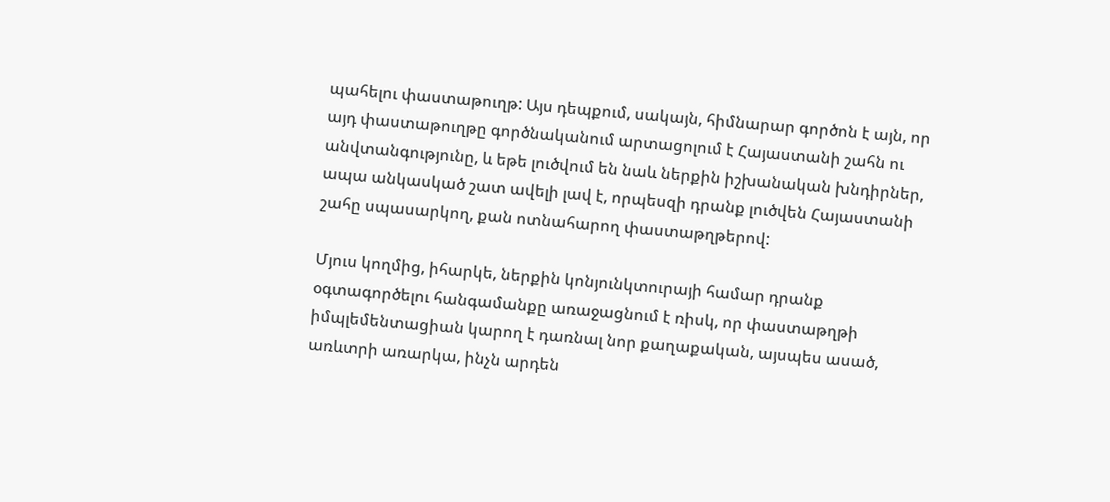պահելու փաստաթուղթ: Այս դեպքում, սակայն, հիմնարար գործոն է այն, որ այդ փաստաթուղթը գործնականում արտացոլում է Հայաստանի շահն ու անվտանգությունը, և եթե լուծվում են նաև ներքին իշխանական խնդիրներ, ապա անկասկած շատ ավելի լավ է, որպեսզի դրանք լուծվեն Հայաստանի շահը սպասարկող, քան ոտնահարող փաստաթղթերով:

Մյուս կողմից, իհարկե, ներքին կոնյունկտուրայի համար դրանք օգտագործելու հանգամանքը առաջացնում է ռիսկ, որ փաստաթղթի իմպլեմենտացիան կարող է դառնալ նոր քաղաքական, այսպես ասած, առևտրի առարկա, ինչն արդեն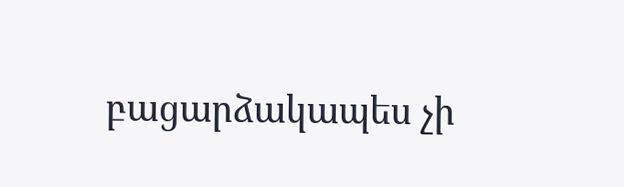բացարձակապես չի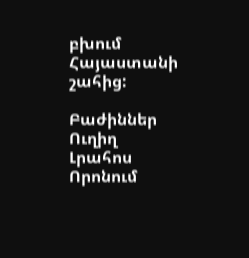բխում Հայաստանի շահից:

Բաժիններ
Ուղիղ
Լրահոս
Որոնում